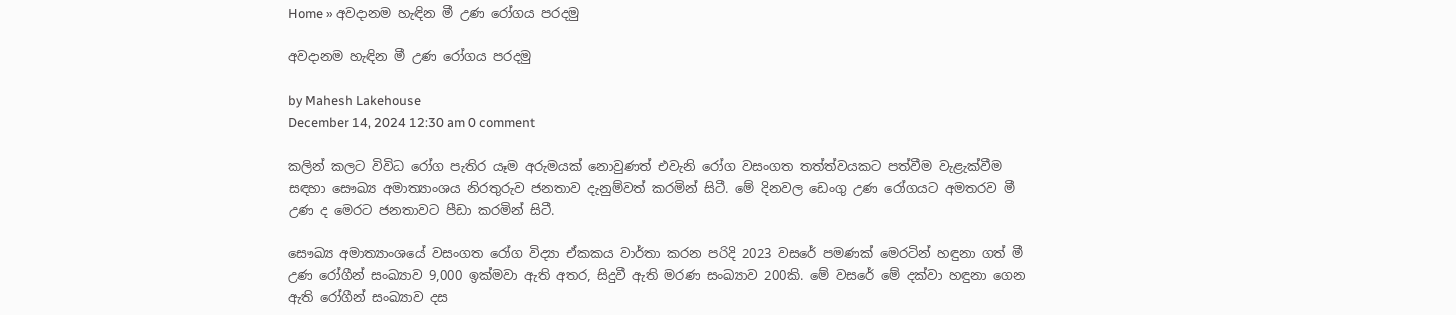Home » අවදානම හැඳින මී උණ රෝගය පරදමු

අවදානම හැඳින මී උණ රෝගය පරදමු

by Mahesh Lakehouse
December 14, 2024 12:30 am 0 comment

කලින් කලට විවිධ රෝග පැතිර යෑම අරුමයක් නොවුණත් එවැනි රෝග වසංගත තත්ත්වයකට පත්වීම වැළැක්වීම සඳහා සෞඛ්‍ය අමාත්‍යාංශය නිරතුරුව ජනතාව දැනුම්වත් කරමින් සිටී. මේ දිනවල ඩෙංගු උණ රෝගයට අමතරව මී උණ ද මෙරට ජනතාවට පීඩා කරමින් සිටී.

සෞඛ්‍ය අමාත්‍යාංශයේ වසංගත රෝග විද්‍යා ඒකකය වාර්තා කරන පරිදි 2023 වසරේ පමණක් මෙරටින් හඳුනා ගත් මී උණ රෝගීන් සංඛ්‍යාව 9,000 ඉක්මවා ඇති අතර, සිදුවී ඇති මරණ සංඛ්‍යාව 200කි. මේ වසරේ මේ දක්වා හඳුනා ගෙන ඇති රෝගීන් සංඛ්‍යාව දස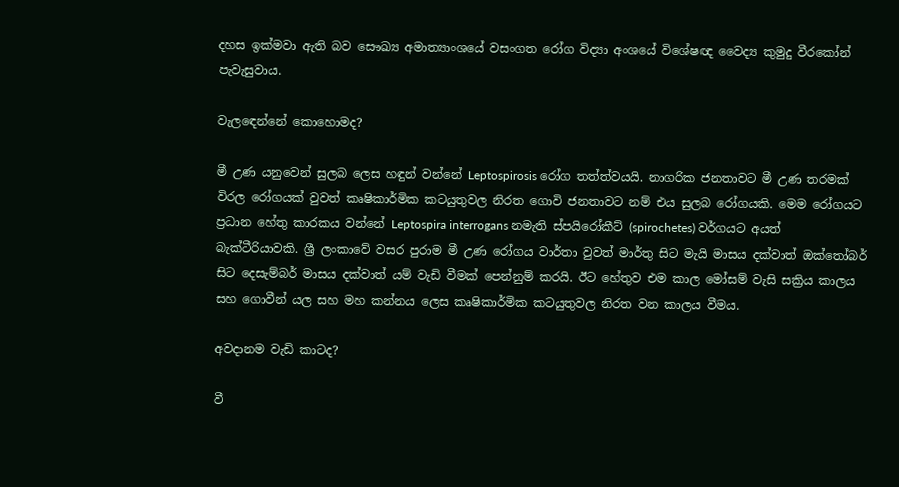දහස ඉක්මවා ඇති බව සෞඛ්‍ය අමාත්‍යාංශයේ වසංගත රෝග විද්‍යා අංශයේ විශේෂඥ වෛද්‍ය කුමුදු වීරකෝන් පැවැසුවාය.

වැලඳෙන්නේ කොහොමද?

මී උණ යනුවෙන් සුලබ ලෙස හඳුන් වන්නේ Leptospirosis රෝග තත්ත්වයයි. නාගරික ජනතාවට මී උණ තරමක් විරල රෝගයක් වුවත් කෘෂිකාර්මික කටයුතුවල නිරත ගොවි ජනතාවට නම් එය සුලබ රෝගයකි. මෙම රෝගයට ප්‍රධාන හේතු කාරකය වන්නේ Leptospira interrogans නමැති ස්පයිරෝකීට් (spirochetes) වර්ගයට අයත් බැක්ටීරියාවකි. ශ්‍රී ලංකාවේ වසර පුරාම මී උණ රෝගය වාර්තා වුවත් මාර්තු සිට මැයි මාසය දක්වාත් ඔක්තෝබර් සිට දෙසැම්බර් මාසය දක්වාත් යම් වැඩි වීමක් පෙන්නුම් කරයි. ඊට හේතුව එම කාල මෝසම් වැසි සක්‍රිය කාලය සහ ගොවීන් යල සහ මහ කන්නය ලෙස කෘෂිකාර්මික කටයුතුවල නිරත වන කාලය වීමය.

අවදානම වැඩි කාටද?

වී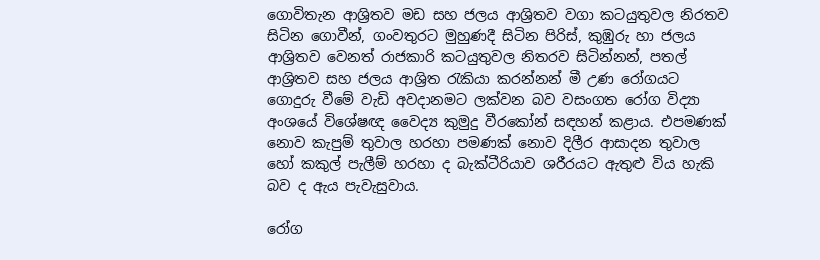ගොවිතැන ආශ්‍රිතව මඩ සහ ජලය ආශ්‍රිතව වගා කටයුතුවල නිරතව සිටින ගොවීන්, ගංවතුරට මුහුණදී සිටින පිරිස්, කුඹුරු හා ජලය ආශ්‍රිතව වෙනත් රාජකාරි කටයුතුවල නිතරව සිටින්නන්, පතල් ආශ්‍රිතව සහ ජලය ආශ්‍රිත රැකියා කරන්නන් මී උණ රෝගයට ගොදුරු වීමේ වැඩි අවදානමට ලක්වන බව වසංගත රෝග විද්‍යා අංශයේ විශේෂඥ වෛද්‍ය කුමුදු වීරකෝන් සඳහන් කළාය. එපමණක් නොව කැපුම් තුවාල හරහා පමණක් නොව දිලීර ආසාදන තුවාල හෝ කකුල් පැලීම් හරහා ද බැක්ටීරියාව ශරීරයට ඇතුළු විය හැකි බව ද ඇය පැවැසුවාය.

රෝග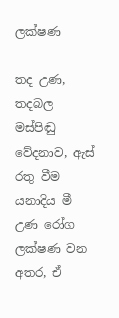ලක්ෂණ

තද උණ, තදබල මස්පිඬු වේදනාව, ඇස් රතු වීම යනාදිය මී උණ රෝග ලක්ෂණ වන අතර, ඒ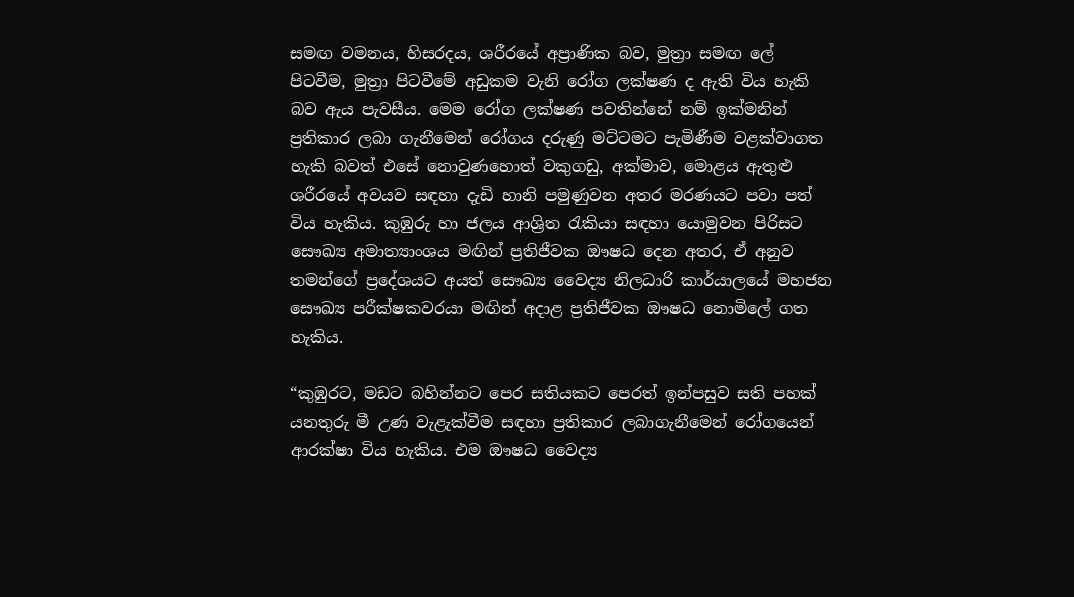සමඟ වමනය, හිසරදය, ශරීරයේ අප්‍රාණික බව, මුත්‍රා සමඟ ලේ පිටවීම, මුත්‍රා පිටවීමේ අඩුකම වැනි රෝග ලක්ෂණ ද ඇති විය හැකි බව ඇය පැවසීය. මෙම රෝග ලක්ෂණ පවතින්නේ නම් ඉක්මනින් ප්‍රතිකාර ලබා ගැනීමෙන් රෝගය දරුණු මට්ටමට පැමිණීම වළක්වාගත හැකි බවත් එසේ නොවුණහොත් වකුගඩු, අක්මාව, මොළය ඇතුළු ශරීරයේ අවයව සඳහා දැඩි හානි පමුණුවන අතර මරණයට පවා පත් විය හැකිය. කුඹුරු හා ජලය ආශ්‍රිත රැකියා සඳහා යොමුවන පිරිසට සෞඛ්‍ය අමාත්‍යාංශය මඟින් ප්‍රතිජීවක ඖෂධ දෙන අතර, ඒ අනුව තමන්ගේ ප්‍රදේශයට අයත් සෞඛ්‍ය වෛද්‍ය නිලධාරි කාර්යාලයේ මහජන සෞඛ්‍ය පරීක්ෂකවරයා මඟින් අදාළ ප්‍රතිජීවක ඖෂධ නොමිලේ ගත හැකිය.

“කුඹුරට, මඩට බහින්නට පෙර සතියකට පෙරත් ඉන්පසුව සති පහක් යනතුරු මී උණ වැළැක්වීම සඳහා ප්‍රතිකාර ලබාගැනීමෙන් රෝගයෙන් ආරක්ෂා විය හැකිය. එම ඖෂධ වෛද්‍ය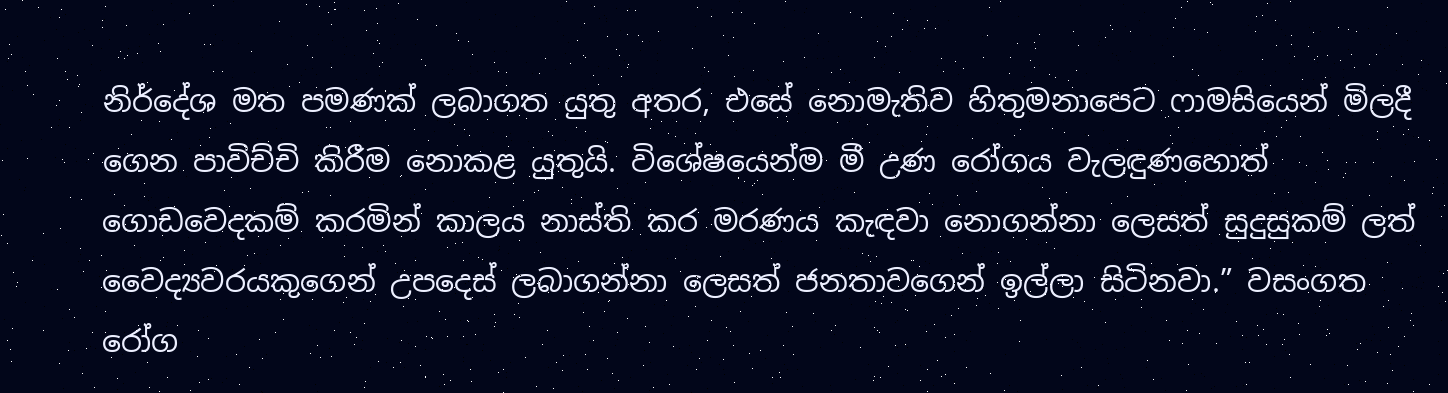නිර්දේශ මත පමණක් ලබාගත යුතු අතර, එසේ නොමැතිව හිතුමනාපෙට ෆාමසියෙන් මිලදී ගෙන පාවිච්චි කිරීම නොකළ යුතුයි. විශේෂයෙන්ම මී උණ රෝගය වැලඳුණහොත් ගොඩවෙදකම් කරමින් කාලය නාස්ති කර මරණය කැඳවා නොගන්නා ලෙසත් සුදුසුකම් ලත් වෛද්‍යවරයකුගෙන් උපදෙස් ලබාගන්නා ලෙසත් ජනතාවගෙන් ඉල්ලා සිටිනවා.” වසංගත රෝග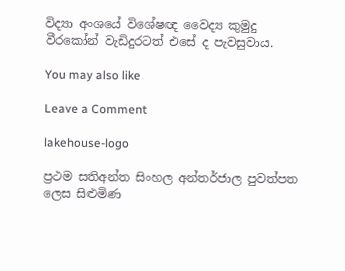විද්‍යා අංශයේ විශේෂඥ වෛද්‍ය කුමුදු වීරකෝන් වැඩිදුරටත් එසේ ද පැවසුවාය.

You may also like

Leave a Comment

lakehouse-logo

ප්‍රථම සතිඅන්ත සිංහල අන්තර්ජාල පුවත්පත ලෙස සිළුමිණ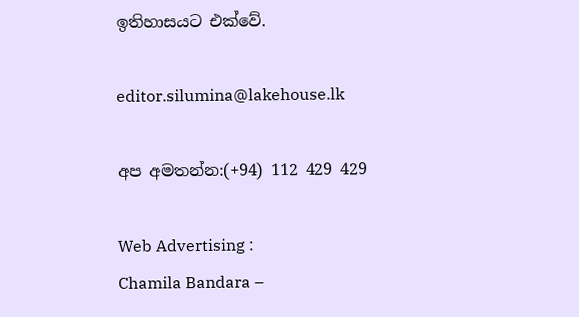ඉතිහාසයට එක්වේ.

editor.silumina@lakehouse.lk

අප අමතන්න:(+94) 112 429 429

Web Advertising :
Chamila Bandara –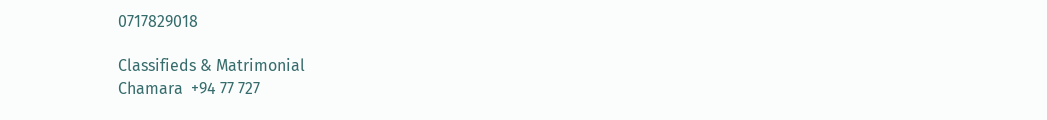0717829018

Classifieds & Matrimonial
Chamara  +94 77 727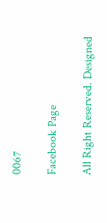0067

Facebook Page

All Right Reserved. Designed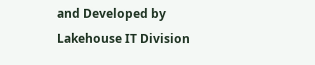and Developed by Lakehouse IT Division